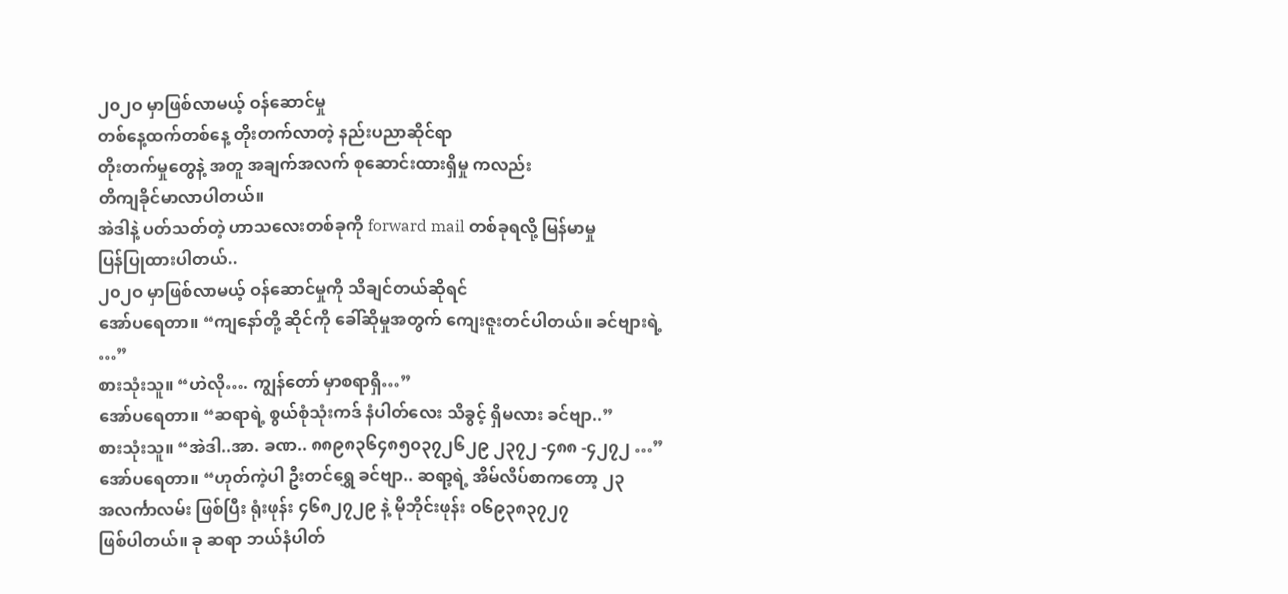၂၀၂ဝ မှာဖြစ်လာမယ့် ဝန်ဆောင်မှု
တစ်နေ့ထက်တစ်နေ့ တိုးတက်လာတဲ့ နည်းပညာဆိုင်ရာ
တိုးတက်မှုတွေနဲ့ အတူ အချက်အလက် စုဆောင်းထားရှိမှု ကလည်း
တိကျခိုင်မာလာပါတယ်။
အဲဒါနဲ့ ပတ်သတ်တဲ့ ဟာသလေးတစ်ခုကို forward mail တစ်ခုရလို့ မြန်မာမှု
ပြန်ပြုထားပါတယ်..
၂၀၂ဝ မှာဖြစ်လာမယ့် ဝန်ဆောင်မှုကို သိချင်တယ်ဆိုရင်
အော်ပရေတာ။ “ကျနော်တို့ ဆိုင်ကို ခေါ်ဆိုမှုအတွက် ကျေးဇူးတင်ပါတယ်။ ခင်ဗျားရဲ့
…”
စားသုံးသူ။ “ဟဲလို…. ကျွန်တော် မှာစရာရှိ…”
အော်ပရေတာ။ “ဆရာရဲ့ စွယ်စုံသုံးကဒ် နံပါတ်လေး သိခွင့် ရှိမလား ခင်ဗျာ..”
စားသုံးသူ။ “အဲဒါ..အာ. ခဏ.. ၈၈၉၈၃၆၄၈၅၀၃၇၂၆၂၉ ၂၃၇၂ -၄၈၈ -၄၂၇၂ …”
အော်ပရေတာ။ “ဟုတ်ကဲ့ပါ ဦးတင်ရွှေ ခင်ဗျာ.. ဆရာ့ရဲ့ အိမ်လိပ်စာကတော့ ၂၃
အလင်္ကာလမ်း ဖြစ်ပြီး ရုံးဖုန်း ၄၆၈၂၇၂၉ နဲ့ မိုဘိုင်းဖုန်း ဝ၆၉၃၈၃၇၂၇
ဖြစ်ပါတယ်။ ခု ဆရာ ဘယ်နံပါတ်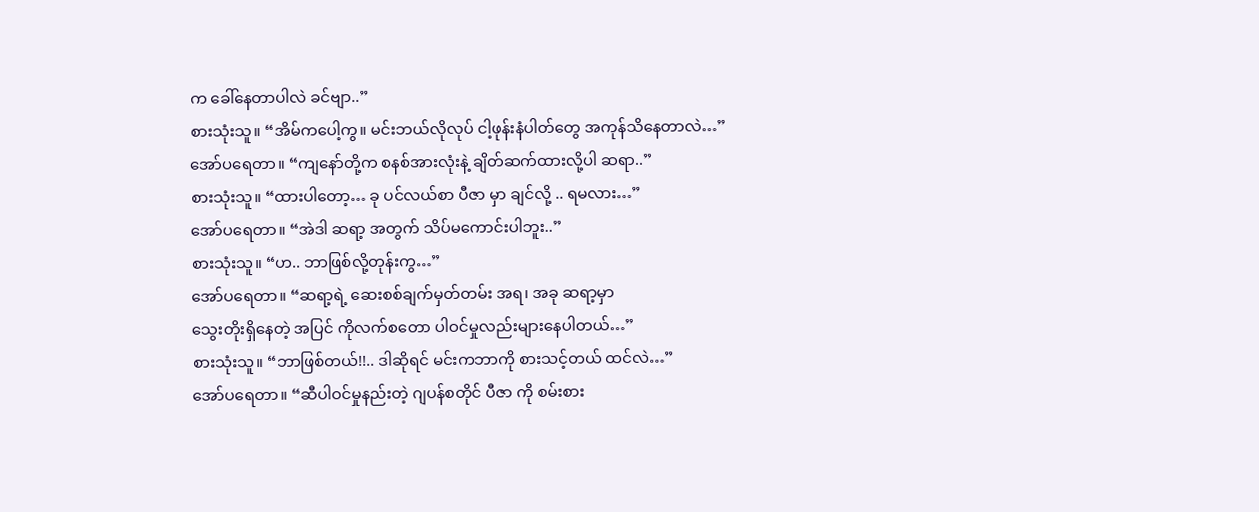က ခေါ်နေတာပါလဲ ခင်ဗျာ..”
စားသုံးသူ။ “အိမ်ကပေါ့ကွ။ မင်းဘယ်လိုလုပ် ငါ့ဖုန်းနံပါတ်တွေ အကုန်သိနေတာလဲ…”
အော်ပရေတာ။ “ကျနော်တို့က စနစ်အားလုံးနဲ့ ချိတ်ဆက်ထားလို့ပါ ဆရာ..”
စားသုံးသူ။ “ထားပါတော့… ခု ပင်လယ်စာ ပီဇာ မှာ ချင်လို့ .. ရမလား…”
အော်ပရေတာ။ “အဲဒါ ဆရာ့ အတွက် သိပ်မကောင်းပါဘူး..”
စားသုံးသူ။ “ဟ.. ဘာဖြစ်လို့တုန်းကွ…”
အော်ပရေတာ။ “ဆရာ့ရဲ့ ဆေးစစ်ချက်မှတ်တမ်း အရ၊ အခု ဆရာ့မှာ
သွေးတိုးရှိနေတဲ့ အပြင် ကိုလက်စတော ပါဝင်မှုလည်းများနေပါတယ်…”
စားသုံးသူ။ “ဘာဖြစ်တယ်!!.. ဒါဆိုရင် မင်းကဘာကို စားသင့်တယ် ထင်လဲ…”
အော်ပရေတာ။ “ဆီပါဝင်မှုနည်းတဲ့ ဂျပန်စတိုင် ပီဇာ ကို စမ်းစား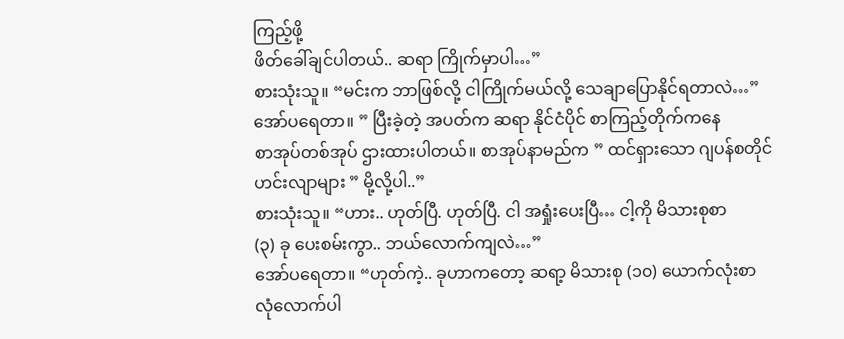ကြည့်ဖို့
ဖိတ်ခေါ်ချင်ပါတယ်.. ဆရာ ကြိုက်မှာပါ…”
စားသုံးသူ။ “မင်းက ဘာဖြစ်လို့ ငါကြိုက်မယ်လို့ သေချာပြောနိုင်ရတာလဲ…”
အော်ပရေတာ။ ” ပြီးခဲ့တဲ့ အပတ်က ဆရာ နိုင်ငံပိုင် စာကြည့်တိုက်ကနေ
စာအုပ်တစ်အုပ် ဌားထားပါတယ်။ စာအုပ်နာမည်က ” ထင်ရှားသော ဂျပန်စတိုင်
ဟင်းလျာများ ” မို့လို့ပါ..”
စားသုံးသူ။ “ဟား.. ဟုတ်ပြီ. ဟုတ်ပြီ. ငါ အရှုံးပေးပြီ… ငါ့ကို မိသားစုစာ
(၃) ခု ပေးစမ်းကွာ.. ဘယ်လောက်ကျလဲ…”
အော်ပရေတာ။ “ဟုတ်ကဲ့.. ခုဟာကတော့ ဆရာ့ မိသားစု (၁၀) ယောက်လုံးစာ
လုံလောက်ပါ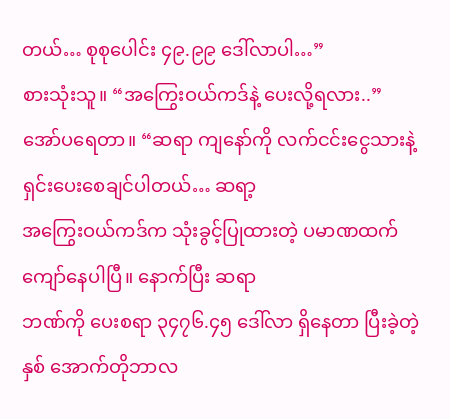တယ်… စုစုပေါင်း ၄၉.၉၉ ဒေါ်လာပါ…”
စားသုံးသူ။ “အကြွေးဝယ်ကဒ်နဲ့ ပေးလို့ရလား..”
အော်ပရေတာ။ “ဆရာ ကျနော်ကို လက်ငင်းငွေသားနဲ့ ရှင်းပေးစေချင်ပါတယ်… ဆရာ့
အကြွေးဝယ်ကဒ်က သုံးခွင့်ပြုထားတဲ့ ပမာဏထက် ကျော်နေပါပြီ။ နောက်ပြီး ဆရာ
ဘဏ်ကို ပေးစရာ ၃၄၇၆.၄၅ ဒေါ်လာ ရှိနေတာ ပြီးခဲ့တဲ့နှစ် အောက်တိုဘာလ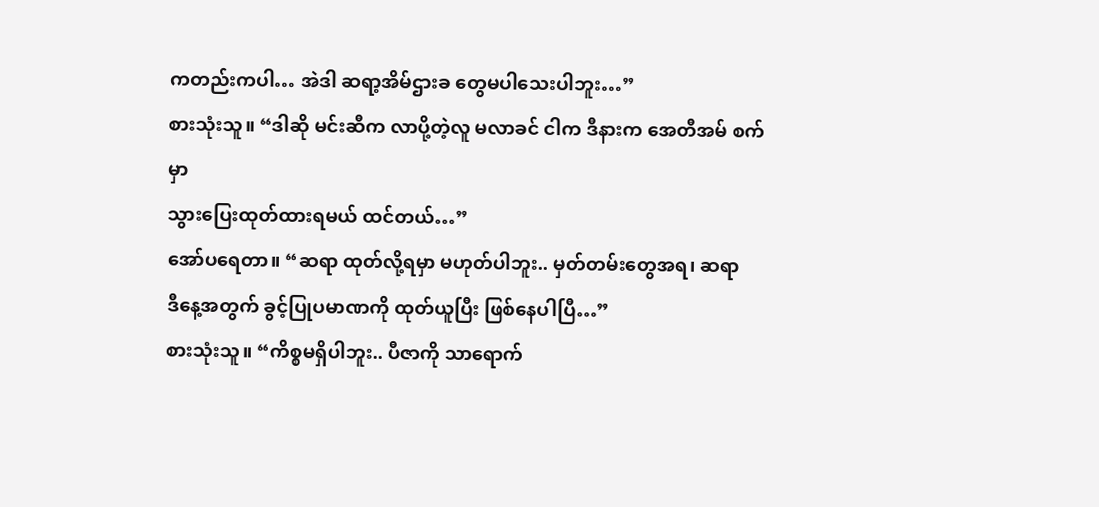ကတည်းကပါ… အဲဒါ ဆရာ့အိမ်ဌားခ တွေမပါသေးပါဘူး…”
စားသုံးသူ။ “ဒါဆို မင်းဆီက လာပို့တဲ့လူ မလာခင် ငါက ဒီနားက အေတီအမ် စက်မှာ
သွားပြေးထုတ်ထားရမယ် ထင်တယ်…”
အော်ပရေတာ။ “ဆရာ ထုတ်လို့ရမှာ မဟုတ်ပါဘူး.. မှတ်တမ်းတွေအရ၊ ဆရာ
ဒီနေ့အတွက် ခွင့်ပြုပမာဏကို ထုတ်ယူပြီး ဖြစ်နေပါပြီ…”
စားသုံးသူ။ “ကိစ္စမရှိပါဘူး.. ပီဇာကို သာရောက်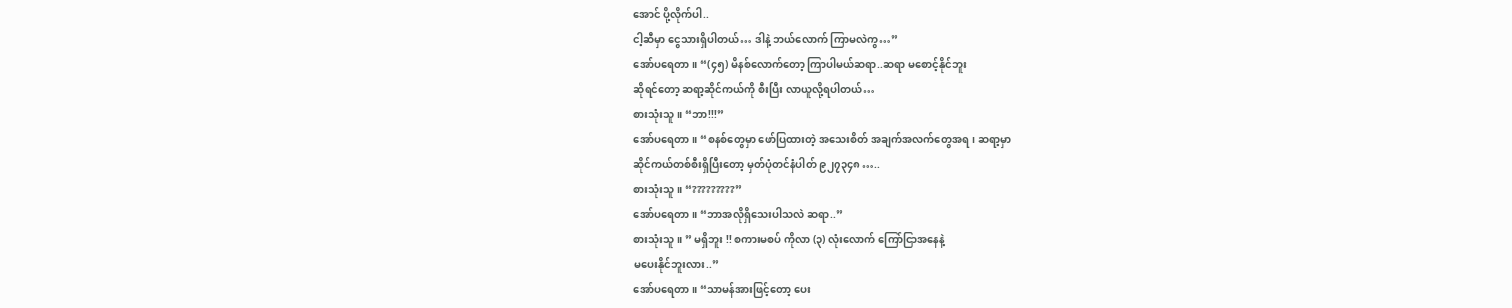အောင် ပို့လိုက်ပါ..
ငါ့ဆီမှာ ငွေသားရှိပါတယ်… ဒါနဲ့ ဘယ်လောက် ကြာမလဲကွ…”
အော်ပရေတာ။ “(၄၅) မိနစ်လောက်တော့ ကြာပါမယ်ဆရာ..ဆရာ မစောင့်နိုင်ဘူး
ဆိုရင်တော့ ဆရာ့ဆိုင်ကယ်ကို စီးပြီး လာယူလို့ရပါတယ်…
စားသုံးသူ။ “ဘာ!!!”
အော်ပရေတာ။ “စနစ်တွေမှာ ဖော်ပြထားတဲ့ အသေးစိတ် အချက်အလက်တွေအရ၊ ဆရာ့မှာ
ဆိုင်ကယ်တစ်စီးရှိပြီးတော့ မှတ်ပုံတင်နံပါတ် ၉၂၇၃၄၈ …..
စားသုံးသူ။ “?????????”
အော်ပရေတာ။ “ဘာအလိုရှိသေးပါသလဲ ဆရာ..”
စားသုံးသူ။ ” မရှိဘူး !! စကားမစပ် ကိုလာ (၃) လုံးလောက် ကြော်ငြာအနေနဲ့
မပေးနိုင်ဘူးလား..”
အော်ပရေတာ။ “သာမန်အားဖြင့်တော့ ပေး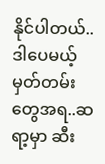နိုင်ပါတယ်.. ဒါပေမယ့်
မှတ်တမ်းတွေအရ..ဆရာ့မှာ ဆီး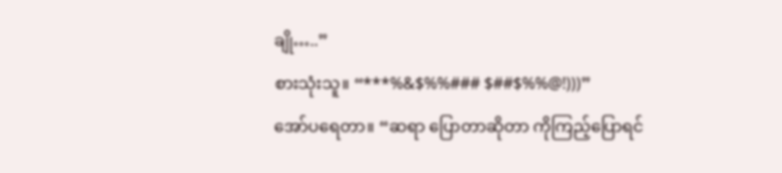ချို…..”
စားသုံးသူ။ “***%&$%%### $##$%%@!)))”
အော်ပရေတာ။ “ဆရာ ပြောတာဆိုတာ ကိုကြည့်ပြောရင်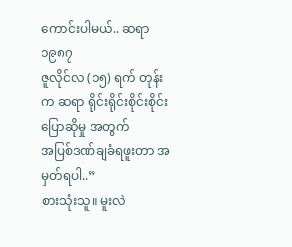ကောင်းပါမယ်.. ဆရာ ၁၉၈၇
ဇူလိုင်လ (၁၅) ရက် တုန်းက ဆရာ ရိုင်းရိုင်းစိုင်းစိုင်း ပြောဆိုမှု အတွက်
အပြစ်ဒဏ်ချခံရဖူးတာ အမှတ်ရပါ..”
စားသုံးသူ။ မူးလဲ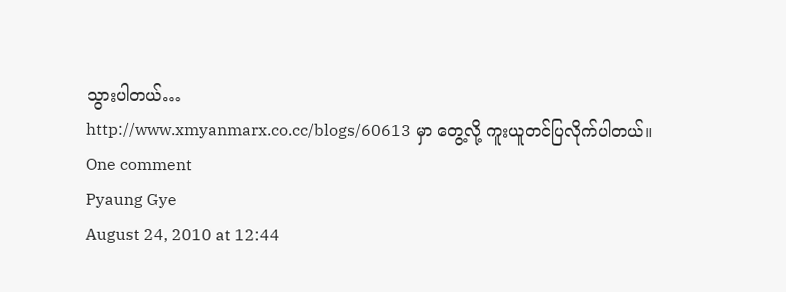သွားပါတယ်…
http://www.xmyanmarx.co.cc/blogs/60613 မှာ တွေ့လို့ ကူးယူတင်ပြလိုက်ပါတယ်။
One comment
Pyaung Gye
August 24, 2010 at 12:44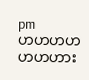pm
ဟဟဟဟဟဟဟား